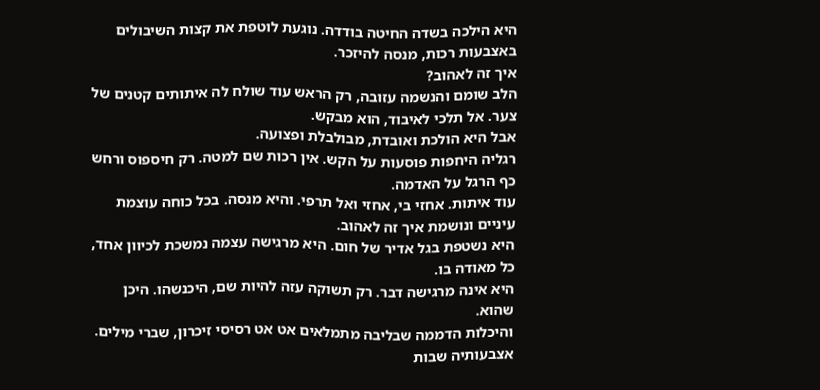היא הילכה בשדה החיטה בודדה. נוגעת לוטפת את קצות השיבולים באצבעות רכות, מנסה להיזכר.
איך זה לאהוב?
הלב שומם והנשמה עזובה, רק הראש עוד שולח לה איתותים קטנים של צער. אל תלכי לאיבוד, הוא מבקש.
אבל היא הולכת ואובדת, מבולבלת ופצועה.
רגליה היחפות פוסעות על הקש. אין רכות שם למטה. רק חיספוס ורחש כף הרגל על האדמה.
עוד איתות. אחזי בי, אחזי ואל תרפי. והיא מנסה. בכל כוחה עוצמת עיניים ונושמת איך זה לאהוב.
היא נשטפת בגל אדיר של חום. היא מרגישה עצמה נמשכת לכיוון אחד, כל מאודה בו.
היא אינה מרגישה דבר. רק תשוקה עזה להיות שם, היכנשהו. היכן שהוא.
והיכלות הדממה שבליבה מתמלאים אט אט רסיסי זיכרון, שברי מילים. אצבעותיה שבות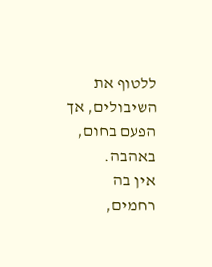ללטוף את השיבולים, אך הפעם בחום, באהבה.
אין בה רחמים,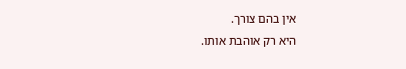אין בהם צורך.
היא רק אוהבת אותו.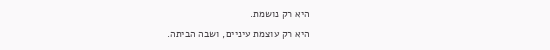היא רק נושמת.
היא רק עוצמת עיניים, ושבה הביתה.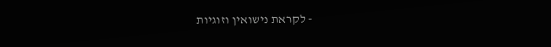- לקראת נישואין וזוגיות